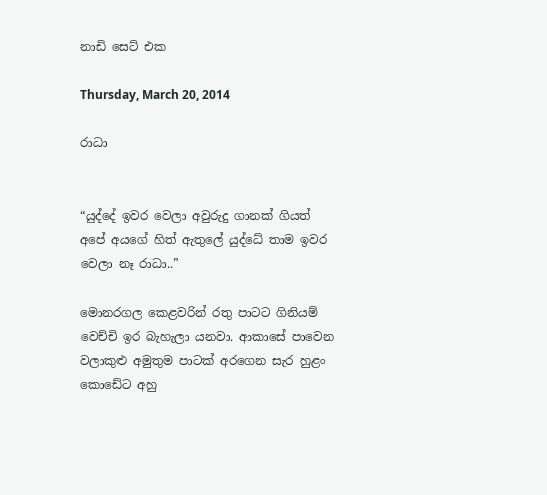නාඩි සෙට් එක

Thursday, March 20, 2014

රාධා


“යුද්දේ ඉවර වෙලා අවුරුදු ගානක් ගියත් අපේ අයගේ හිත් ඇතුලේ යුද්ධේ තාම ඉවර වෙලා නෑ රාධා..”

මොනරගල කෙළවරින් රතු පාටට ගිනියම් වෙච්චි ඉර බැහැලා යනවා. ආකාසේ පාවෙන වලාකුළු අමුතුම පාටක් අරගෙන සැර හුළං කොඩේට අහු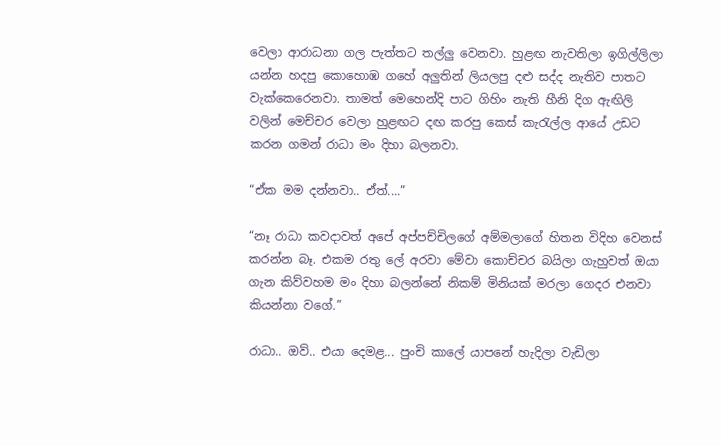වෙලා ආරාධනා ගල පැත්තට තල්ලු වෙනවා. හුළඟ නැවතිලා ඉගිල්ලිලා යන්න හදපු කොහොඹ ගහේ අලුතින් ලියලපු දළු සද්ද නැතිව පාතට වැක්කෙරෙනවා. තාමත් මෙහෙන්දි පාට ගිහිං නැති හීනි දිග ඇඟිලි වලින් මෙච්චර වෙලා හුළඟට දඟ කරපු කෙස් කැරැල්ල ආයේ උඩට කරන ගමන් රාධා මං දිහා බලනවා.

“ඒක මම දන්නවා.. ඒත්....”

“නෑ රාධා කවදාවත් අපේ අප්පච්චිලගේ අම්මලාගේ හිතන විදිහ වෙනස් කරන්න බෑ. එකම රතු ලේ අරවා මේවා කොච්චර බයිලා ගැහුවත් ඔයා ගැන කිව්වහම මං දිහා බලන්නේ නිකම් මිනියක් මරලා ගෙදර එනවා කියන්නා වගේ.”

රාධා.. ඔව්.. එයා දෙමළ... පුංචි කාලේ යාපනේ හැදිලා වැඩිලා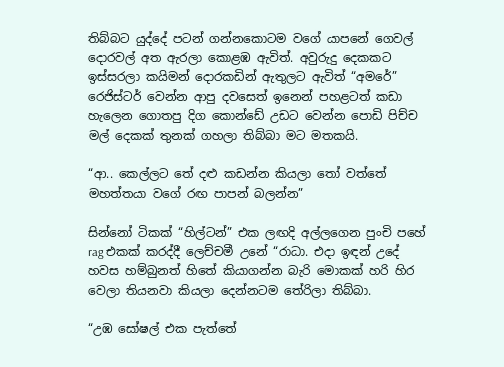තිබ්බට යුද්දේ පටන් ගන්නකොටම වගේ යාපනේ ගෙවල් දොරවල් අත ඇරලා කොළඹ ඇවිත්. අවුරුදු දෙකකට ඉස්සරලා කයිමන් දොරකඩින් ඇතුලට ඇවිත් “අමරේ” රෙජිස්ටර් වෙන්න ආපු දවසෙත් ඉනෙන් පහළටත් කඩා හැලෙන ගොතපු දිග කොන්ඩේ උඩට වෙන්න පොඩි පිච්ච මල් දෙකක් තුනක් ගහලා තිබ්බා මට මතකයි.

“ආ.. කෙල්ලට තේ දළු කඩන්න කියලා තෝ වත්තේ මහත්තයා වගේ රඟ පාපන් බලන්න”

සින්නෝ ටිකක් “හිල්ටන්” එක ලඟදි අල්ලගෙන පුංචි පහේ rag එකක් කරද්දී ලෙච්චමී උනේ “රාධා. එදා ඉඳන් උදේ හවස හම්බුනත් හිතේ කියාගන්න බැරි මොකක් හරි හිර වෙලා තියනවා කියලා දෙන්නටම තේරිලා තිබ්බා.

“උඹ සෝෂල් එක පැත්තේ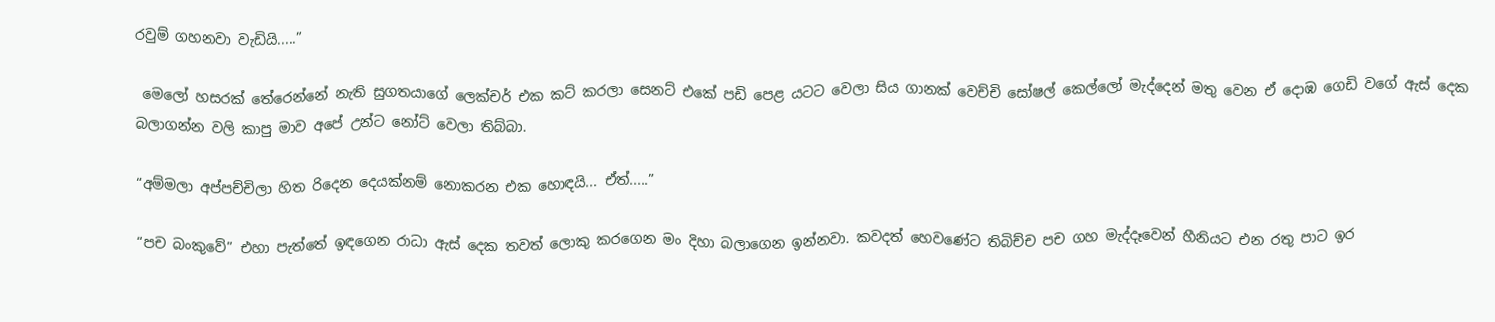රවුම් ගහනවා වැඩියි.....”

 මෙලෝ හසරක් තේරෙන්නේ නැති සුගතයාගේ ලෙක්චර් එක කට් කරලා සෙනට් එකේ පඩි පෙළ යටට වෙලා සිය ගානක් වෙච්චි සෝෂල් කෙල්ලෝ මැද්දෙන් මතු වෙන ඒ දොඹ ගෙඩි වගේ ඇස් දෙක බලාගන්න වලි කාපු මාව අපේ උන්ට නෝට් වෙලා තිබ්බා.

“අම්මලා අප්පච්චිලා හිත රිදෙන දෙයක්නම් නොකරන එක හොඳයි... ඒත්.....”

“පච බංකුවේ” එහා පැත්තේ ඉඳගෙන රාධා ඇස් දෙක තවත් ලොකු කරගෙන මං දිහා බලාගෙන ඉන්නවා. කවදත් හෙවණේට තිබිච්ච පච ගහ මැද්දෑවෙන් හීනියට එන රතු පාට ඉර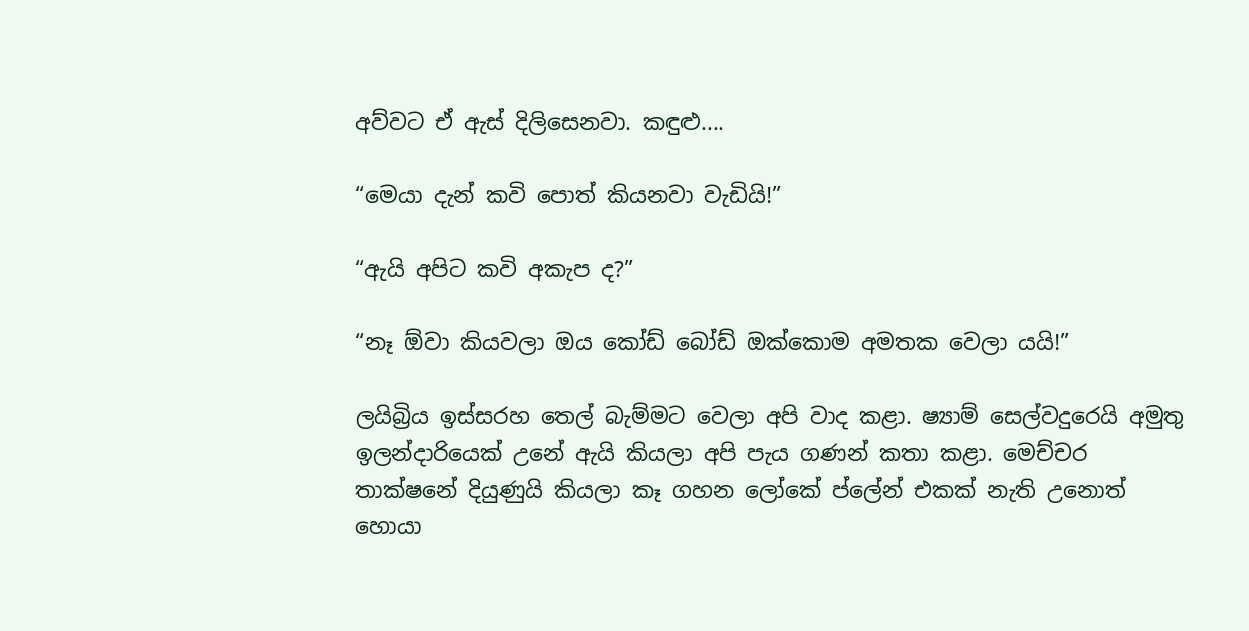අව්වට ඒ ඇස් දිලිසෙනවා. කඳුළු....

“මෙයා දැන් කවි පොත් කියනවා වැඩියි!”

“ඇයි අපිට කවි අකැප ද?”

“නෑ ඕවා කියවලා ඔය කෝඩ් බෝඩ් ඔක්කොම අමතක වෙලා යයි!”

ලයිබ්‍රිය ඉස්සරහ තෙල් බැම්මට වෙලා අපි වාද කළා. ෂ්‍යාම් සෙල්වදුරෙයි අමුතු ඉලන්දාරියෙක් උනේ ඇයි කියලා අපි පැය ගණන් කතා කළා. මෙච්චර තාක්ෂනේ දියුණුයි කියලා කෑ ගහන ලෝකේ ප්ලේන් එකක් නැති උනොත් හොයා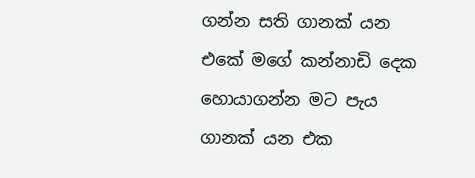ගන්න සති ගානක් යන එකේ මගේ කන්නාඩි දෙක හොයාගන්න මට පැය ගානක් යන එක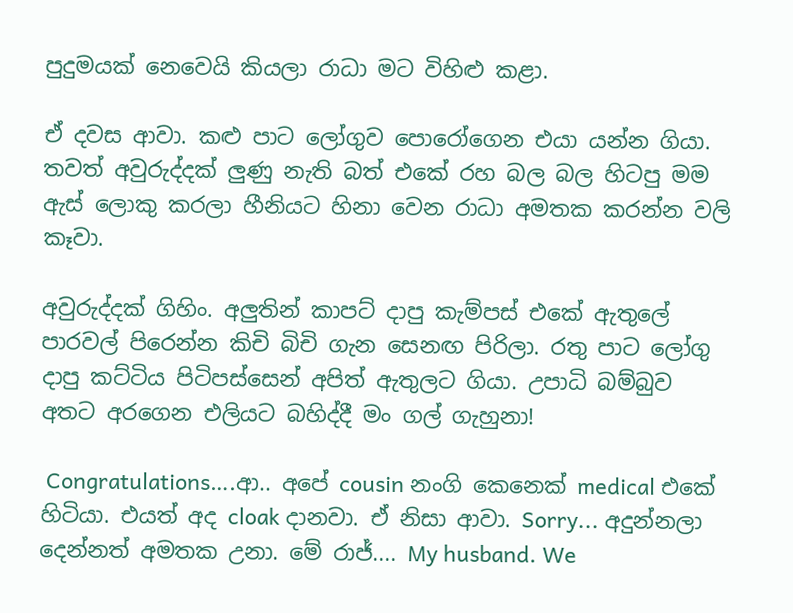පුදුමයක් නෙවෙයි කියලා රාධා මට විහිළු කළා.

ඒ දවස ආවා. කළු පාට ලෝගුව පොරෝගෙන එයා යන්න ගියා. තවත් අවුරුද්දක් ලුණු නැති බත් එකේ රහ බල බල හිටපු මම ඇස් ලොකු කරලා හීනියට හිනා වෙන රාධා අමතක කරන්න වලි කෑවා.

අවුරුද්දක් ගිහිං. අලුතින් කාපට් දාපු කැම්පස් එකේ ඇතුලේ පාරවල් පිරෙන්න කිචි බිචි ගැන සෙනඟ පිරිලා. රතු පාට ලෝගු දාපු කට්ටිය පිටිපස්සෙන් අපිත් ඇතුලට ගියා. උපාධි බම්බුව අතට අරගෙන එලියට බහිද්දී මං ගල් ගැහුනා!

 Congratulations….ආ.. අපේ cousin නංගි කෙනෙක් medical එකේ හිටියා. එයත් අද cloak දානවා. ඒ නිසා ආවා. Sorry... අදුන්නලා දෙන්නත් අමතක උනා. මේ රාජ්.... My husband. We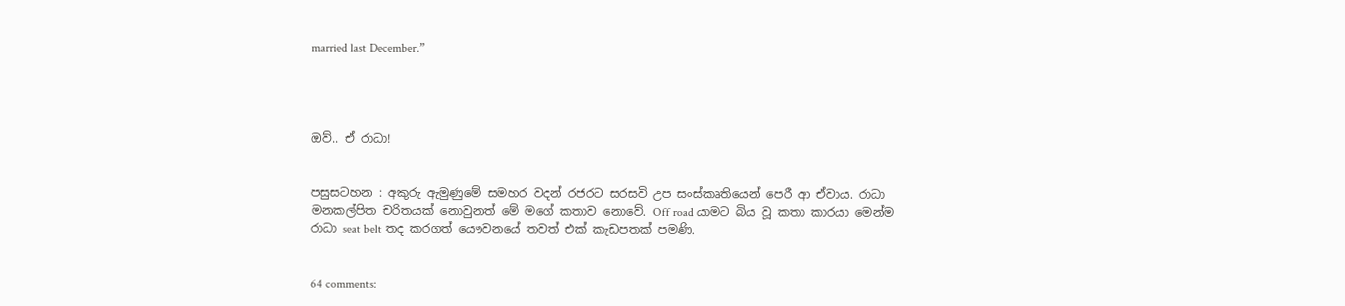married last December.”




ඔව්.. ඒ රාධා!


පසුසටහන : අකුරු ඇමුණුමේ සමහර වදන් රජරට සරසවි උප සංස්කෘතියෙන් පෙරී ආ ඒවාය. රාධා මනකල්පිත චරිතයක් නොවුනත් මේ මගේ කතාව නොවේ. Off road යාමට බිය වූ කතා කාරයා මෙන්ම රාධා seat belt තද කරගත් යෞවනයේ තවත් එක් කැඩපතක් පමණි.


64 comments: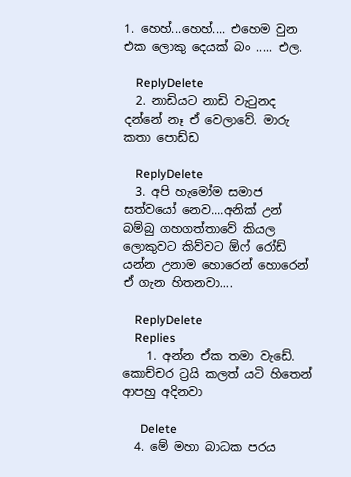1. හෙහ්...හෙහ්.... එහෙම වුන එක ලොකු දෙයක් බං ..... එල.

    ReplyDelete
  2. නාඩියට නාඩි වැටුනද දන්නේ නෑ ඒ වෙලාවේ. මාරු කතා පොඩ්ඩ

    ReplyDelete
  3. අපි හැමෝම සමාජ සත්වයෝ නෙව....අනික් උන් බම්බු ගහගත්තාවේ කියල ලොකුවට කිව්වට ඕෆ් රෝඩ් යන්න උනාම හොරෙන් හොරෙන් ඒ ගැන හිතනවා....

    ReplyDelete
    Replies
    1. අන්න ඒක තමා වැඩේ. කොච්චර ට්‍රයි කලත් යටි හිතෙන් ආපහු අදිනවා

      Delete
  4. මේ මහා බාධක පරය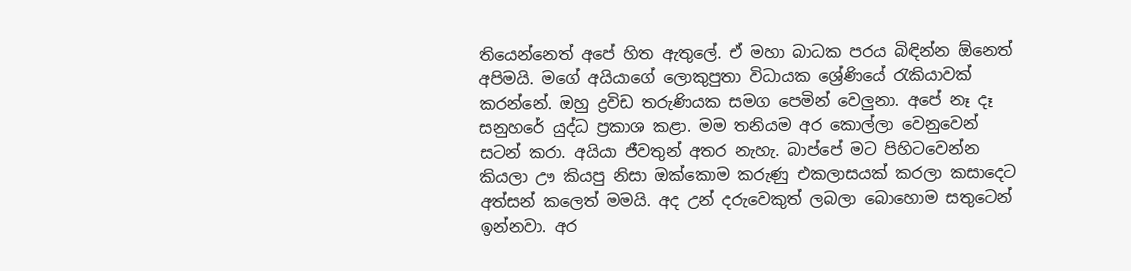තියෙන්නෙත් අපේ හිත ඇතුලේ. ඒ මහා බාධක පරය බිඳින්න ඕනෙත් අපිමයි. මගේ අයියාගේ ලොකුපුතා විධායක ශ්‍රේණියේ රැකියාවක් කරන්නේ. ඔහු ද්‍රවිඩ තරුණියක සමග පෙමින් වෙලුනා. අපේ නෑ දෑ සනුහරේ යුද්ධ ප්‍රකාශ කළා. මම තනියම අර කොල්ලා වෙනුවෙන් සටන් කරා. අයියා ජීවතුන් අතර නැහැ. බාප්පේ මට පිහිටවෙන්න කියලා ඌ කියපු නිසා ඔක්කොම කරුණු එකලාසයක් කරලා කසාදෙට අත්සන් කලෙත් මමයි. අද උන් දරුවෙකුත් ලබලා බොහොම සතුටෙන් ඉන්නවා. අර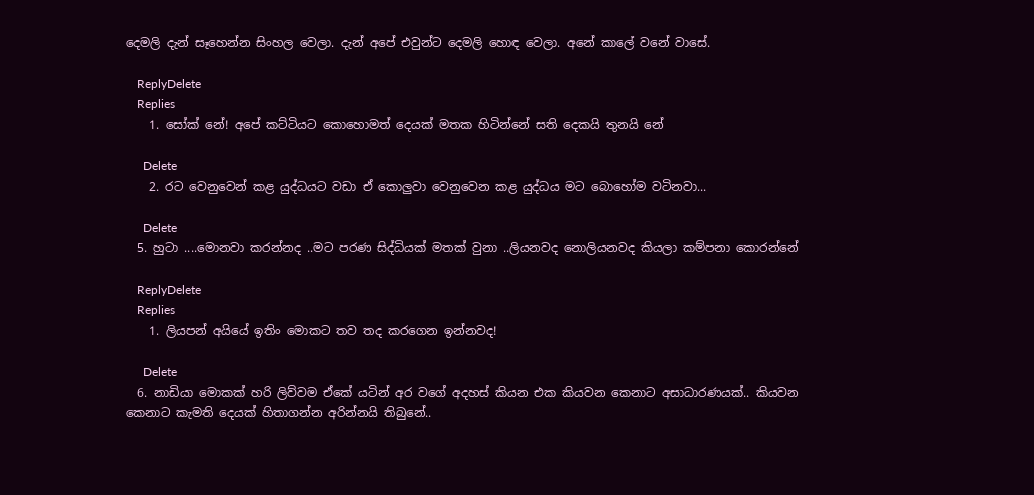දෙමලි දැන් සෑහෙන්න සිංහල වෙලා. දැන් අපේ එවුන්ට දෙමලි හොඳ වෙලා. අනේ කාලේ වනේ වාසේ.

    ReplyDelete
    Replies
    1. සෝක් නේ! අපේ කට්ටියට කොහොමත් දෙයක් මතක හිටින්නේ සති දෙකයි තුනයි නේ

      Delete
    2. රට වෙනුවෙන් කළ යුද්ධයට වඩා ඒ කොලුවා වෙනුවෙන කළ යුද්ධය මට බොහෝම වටිනවා...

      Delete
  5. හුටා ....මොනවා කරන්නද ..මට පරණ සිද්ධියක් මතක් වුනා ..ලියනවද නොලියනවද කියලා කම්පනා කොරන්නේ

    ReplyDelete
    Replies
    1. ලියපන් අයියේ ඉතිං මොකට තව තද කරගෙන ඉන්නවද!

      Delete
  6. නාඩියා මොකක් හරි ලිව්වම ඒකේ යටින් අර වගේ අදහස් කියන එක කියවන කෙනාට අසාධාරණයක්.. කියවන කෙනාට කැමති දෙයක් හිතාගන්න අරින්නයි තිබුනේ..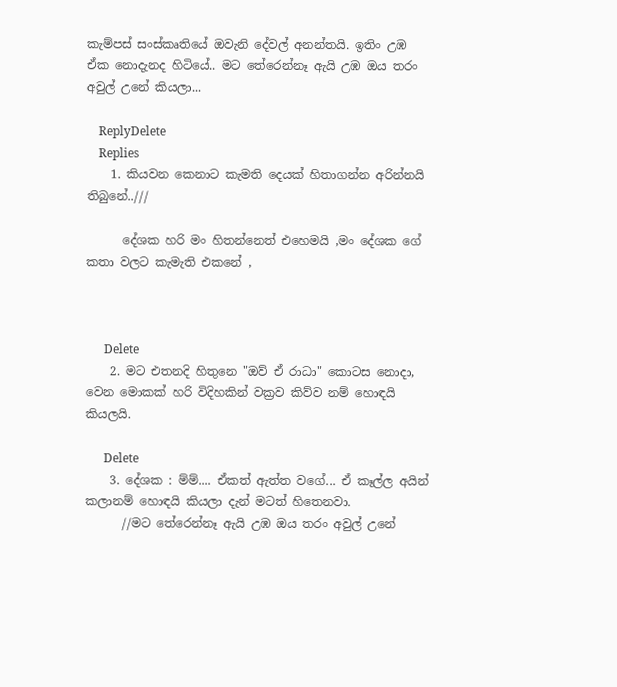කැම්පස් සංස්කෘතියේ ඔවැනි දේවල් අනන්තයි. ඉතිං උඹ ඒක නොදැනද හිටියේ.. මට තේරෙන්නෑ ඇයි උඹ ඔය තරං අවුල් උනේ කියලා...

    ReplyDelete
    Replies
    1. කියවන කෙනාට කැමති දෙයක් හිතාගන්න අරින්නයි තිබුනේ..///

      දේශක හරි මං හිතන්නෙත් එහෙමයි ,මං දේශක ගේ කතා වලට කැමැති එකනේ ,



      Delete
    2. මට එතනදි හිතුනෙ "ඔව් ඒ රාධා" කොටස නොදා, වෙන මොකක් හරි විදිහකින් වක්‍රව කිව්ව නම් හොඳයි කියලයි.

      Delete
    3. දේශක : ම්ම්.... ඒකත් ඇත්ත වගේ... ඒ කෑල්ල අයින් කලානම් හොඳයි කියලා දැන් මටත් හිතෙනවා.
      //මට තේරෙන්නෑ ඇයි උඹ ඔය තරං අවුල් උනේ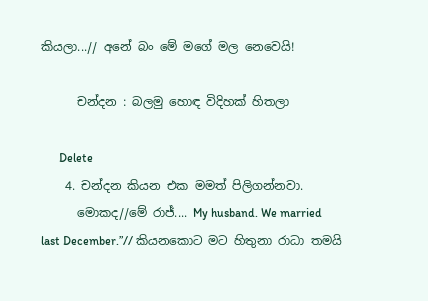කියලා...// අනේ බං මේ මගේ මල නෙවෙයි!

      චන්දන : බලමු හොඳ විදිහක් හිතලා

      Delete
    4. චන්දන කියන එක මමත් පිලිගන්නවා.
      මොකද//මේ රාජ්.... My husband. We married last December.”// කියනකොට මට හිතුනා රාධා තමයි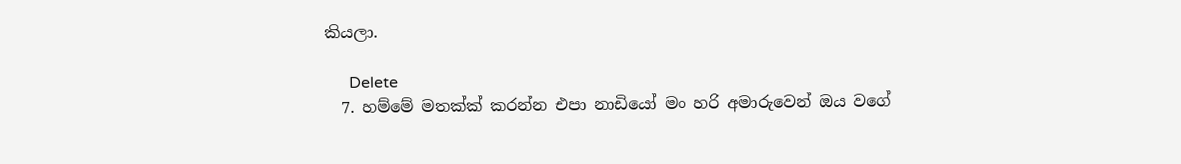කියලා.

      Delete
  7. හම්මේ මතක්ක් කරන්න එපා නාඩියෝ මං හරි අමාරුවෙන් ඔය වගේ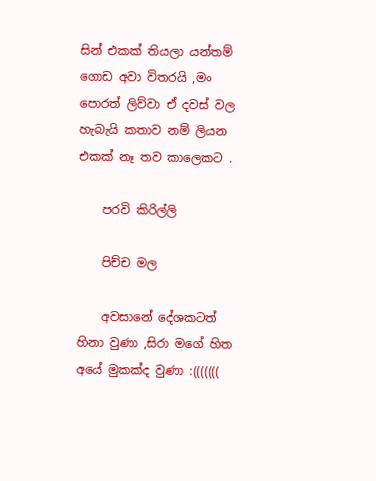සින් එකක් තියලා යන්තම් ගොඩ අවා විතරයි ,මං පොරත් ලිව්වා ඒ දවස් වල හැබැයි කතාව නම් ලියන එකක් නෑ තව කාලෙකට .

    පරවි කිරිල්ලි

    පිච්ච මල

    අවසානේ දේශකටත් හිනා වුණා ,සිරා මගේ හිත අයේ මුකක්ද වුණා :(((((((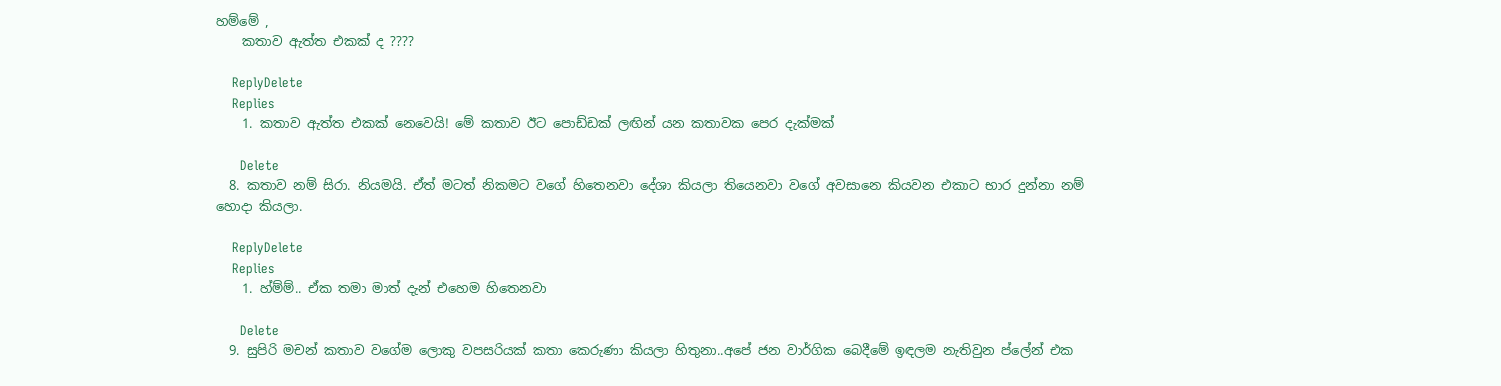හම්මේ ,
    කතාව ඇත්ත එකක් ද ????

    ReplyDelete
    Replies
    1. කතාව ඇත්ත එකක් නෙවෙයි! මේ කතාව ඊට පොඩ්ඩක් ලඟින් යන කතාවක පෙර දැක්මක්

      Delete
  8. කතාව නම් සිරා. නියමයි. ඒත් මටත් නිකමට වගේ හිතෙනවා දේශා කියලා තියෙනවා වගේ අවසානෙ කියවන එකාට භාර දුන්නා නම් හොදා කියලා.

    ReplyDelete
    Replies
    1. හ්ම්ම්.. ඒක තමා මාත් දැන් එහෙම හිතෙනවා

      Delete
  9. සුපිරි මචන් කතාව වගේම ලොකු වපසරියක් කතා කෙරුණා කියලා හිතුනා..අපේ ජන වාර්ගික බෙදීමේ ඉඳලම නැතිවුන ප්ලේන් එක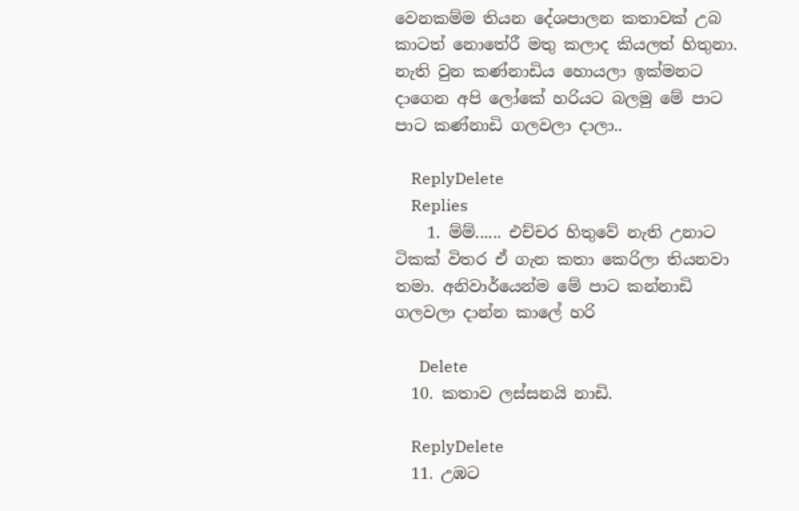වෙනකම්ම තියන දේශපාලන කතාවක් උබ කාටත් නොතේරී මතු කලාද කියලත් හිතුනා. නැති වුන කණ්නාඩිය හොයලා ඉක්මනට දාගෙන අපි ලෝකේ හරියට බලමු මේ පාට පාට කණ්නාඩි ගලවලා දාලා..

    ReplyDelete
    Replies
    1. ම්ම්...... එච්චර හිතුවේ නැති උනාට ටිකක් විතර ඒ ගැන කතා කෙරිලා තියනවා තමා. අනිවාර්යෙන්ම මේ පාට කන්නාඩි ගලවලා දාන්න කාලේ හරි

      Delete
  10. කතාව ලස්සනයි නාඩි.

    ReplyDelete
  11. උඹට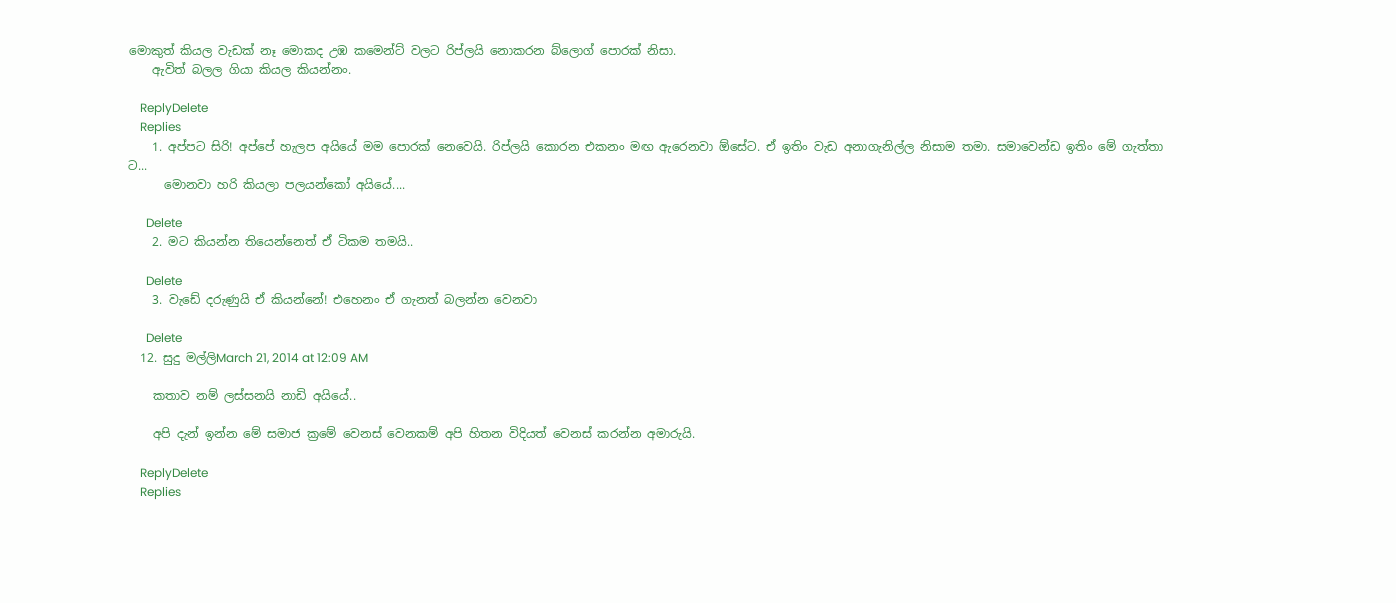මොකුත් කියල වැඩක් නෑ මොකද උඹ කමෙන්ට් වලට රිප්ලයි නොකරන බ්ලොග් පොරක් නිසා.
    ඇවිත් බලල ගියා කියල කියන්නං.

    ReplyDelete
    Replies
    1. අප්පට සිරි! අප්පේ හැලප අයියේ මම පොරක් නෙවෙයි. රිප්ලයි කොරන එකනං මඟ ඇරෙනවා ඕසේට. ඒ ඉතිං වැඩ අනාගැනිල්ල නිසාම තමා. සමාවෙන්ඩ ඉතිං මේ ගැත්තා ට...
      මොනවා හරි කියලා පලයන්කෝ අයියේ....

      Delete
    2. මට කියන්න තියෙන්නෙත් ඒ ටිකම තමයි..

      Delete
    3. වැඩේ දරුණුයි ඒ කියන්නේ! එහෙනං ඒ ගැනත් බලන්න වෙනවා

      Delete
  12. සුදු මල්ලිMarch 21, 2014 at 12:09 AM

    කතාව නම් ලස්සනයි නාඩි අයියේ..

    අපි දැන් ඉන්න මේ සමාජ ක්‍රමේ වෙනස් වෙනකම් අපි හිතන විදියත් වෙනස් කරන්න අමාරුයි.

    ReplyDelete
    Replies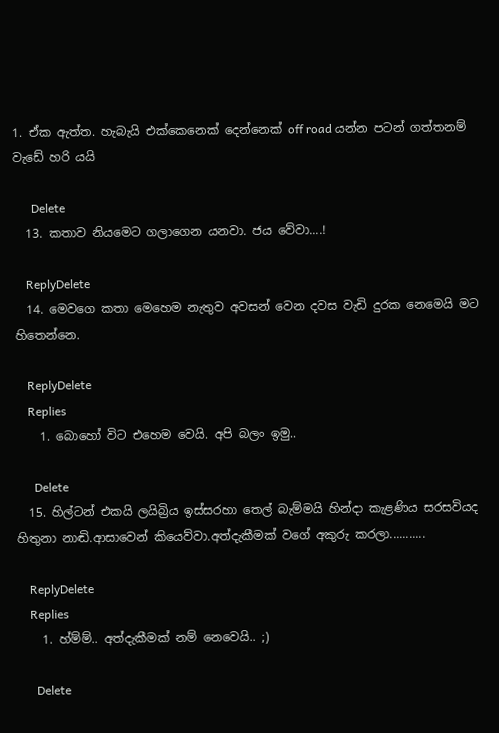1. ඒක ඇත්ත. හැබැයි එක්කෙනෙක් දෙන්නෙක් off road යන්න පටන් ගත්තනම් වැඩේ හරි යයි

      Delete
  13. කතාව නියමෙට ගලාගෙන යනවා. ජය වේවා....!

    ReplyDelete
  14. මෙවගෙ කතා මෙහෙම නැතුව අවසන් වෙන දවස වැඩි දුරක නෙමෙයි මට හිතෙන්නෙ.

    ReplyDelete
    Replies
    1. බොහෝ විට එහෙම වෙයි. අපි බලං ඉමු..

      Delete
  15. හිල්ටන් එකයි ලයිබ්‍රිය ඉස්සරහා තෙල් බැම්මයි හින්දා කැළණිය සරසවියද හිතුනා නාඬි.ආසාවෙන් කියෙව්වා.අත්දැකීමක් වගේ අකුරු කරලා...........

    ReplyDelete
    Replies
    1. හ්ම්ම්.. අත්දැකීමක් නම් නෙවෙයි.. ;)

      Delete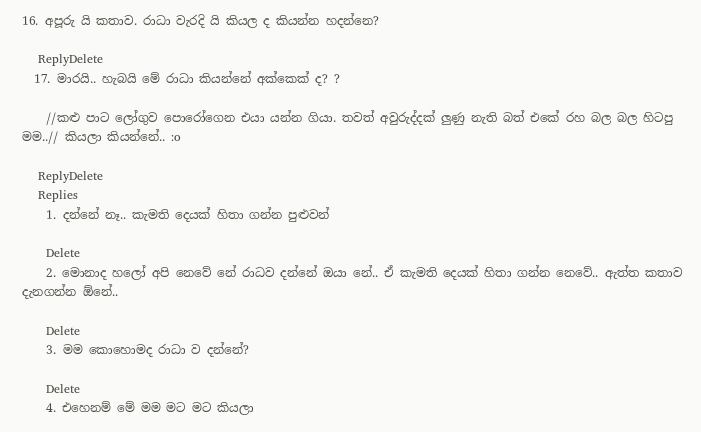16. අපූරු යි කතාව. රාධා වැරදි යි කියල ද කියන්න හදන්නෙ?

    ReplyDelete
  17. මාරයි.. හැබයි මේ රාධා කියන්නේ අක්කෙක් ද? ?

    //කළු පාට ලෝගුව පොරෝගෙන එයා යන්න ගියා. තවත් අවුරුද්දක් ලුණු නැති බත් එකේ රහ බල බල හිටපු මම..// කියලා කියන්නේ.. :o

    ReplyDelete
    Replies
    1. දන්නේ නෑ.. කැමති දෙයක් හිතා ගන්න පුළුවන්

      Delete
    2. මොනාද හලෝ අපි නෙවේ නේ රාධව දන්නේ ඔයා නේ.. ඒ කැමති දෙයක් හිතා ගන්න නෙවේ.. ඇත්ත කතාව දැනගන්න ඕනේ..

      Delete
    3. මම කොහොමද රාධා ව දන්නේ?

      Delete
    4. එහෙනම් මේ මම මට මට කියලා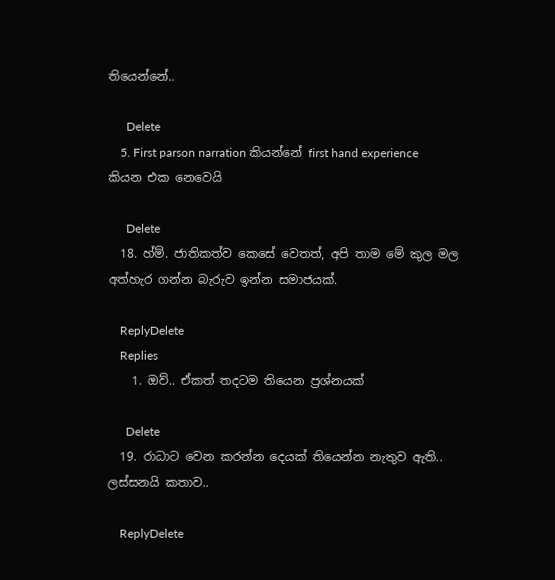තියෙන්නේ..

      Delete
    5. First parson narration කියන්නේ first hand experience කියන එක නෙවෙයි

      Delete
  18. හ්ම්. ජාතිකත්ව කෙසේ වෙතත්, අපි තාම මේ කුල මල අත්හැර ගන්න බැරුව ඉන්න සමාජයක්.

    ReplyDelete
    Replies
    1. ඔව්.. ඒකත් තදටම තියෙන ප්‍රශ්නයක්

      Delete
  19. රාධාට වෙන කරන්න දෙයක් තියෙන්න නැතුව ඇති.. ලස්සනයි කතාව..

    ReplyDelete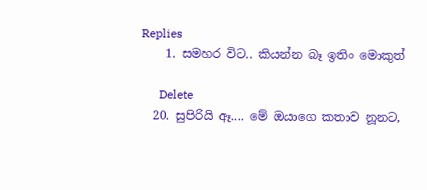Replies
    1. සමහර විට.. කියන්න බෑ ඉතිං මොකුත්

      Delete
  20. සුපිරියි ඈ.... මේ ඔයාගෙ කතාව නූනට,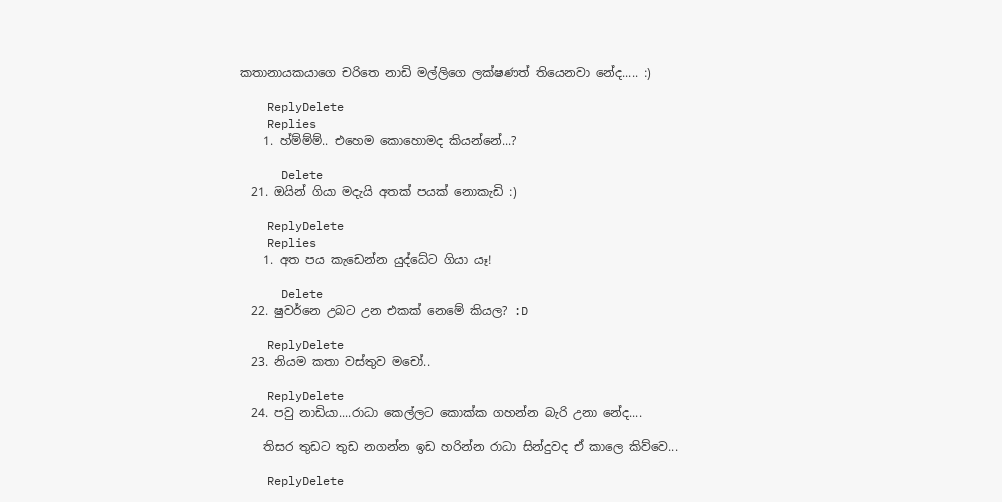කතානායකයාගෙ චරිතෙ නාඩි මල්ලිගෙ ලක්ෂණත් තියෙනවා නේද..... :)

    ReplyDelete
    Replies
    1. හ්ම්ම්ම්.. එහෙම කොහොමද කියන්නේ...?

      Delete
  21. ඔයින් ගියා මදැයි අතක් පයක් නොකැඩි :)

    ReplyDelete
    Replies
    1. අත පය කැඩෙන්න යුද්ධේට ගියා යෑ!

      Delete
  22. ෂුවර්නෙ උබට උන එකක් නෙමේ කියල? :D

    ReplyDelete
  23. නියම කතා වස්තුව මචෝ..

    ReplyDelete
  24. පවු නාඩියා....රාධා කෙල්ලට කොක්ක ගහන්න බැරි උනා නේද....

    තිසර තුඩට තුඩ නගන්න ඉඩ හරින්න රාධා සින්දුවද ඒ කාලෙ කිව්වෙ...

    ReplyDelete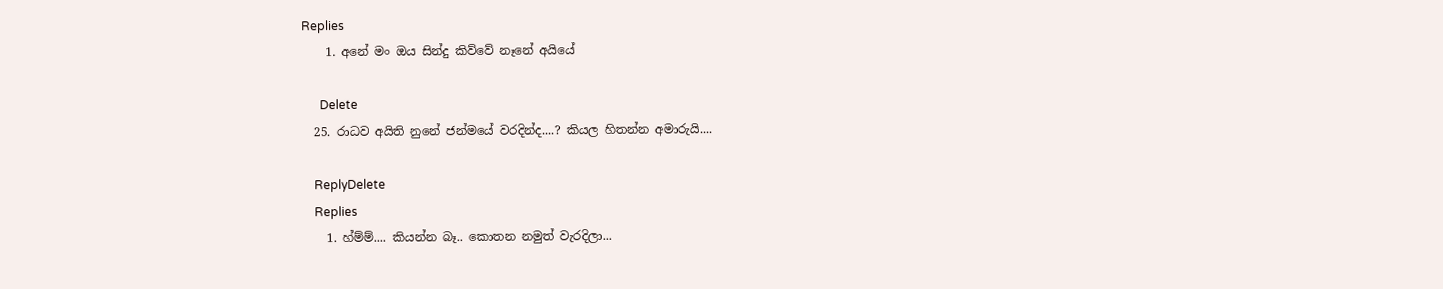Replies
    1. අනේ මං ඔය සින්දු කිව්වේ නෑනේ අයියේ

      Delete
  25. රාධව අයිති නුනේ ජන්මයේ වරදින්ද....? කියල හිතන්න අමාරුයි....

    ReplyDelete
    Replies
    1. හ්ම්ම්.... කියන්න බෑ.. කොතන නමුත් වැරදිලා...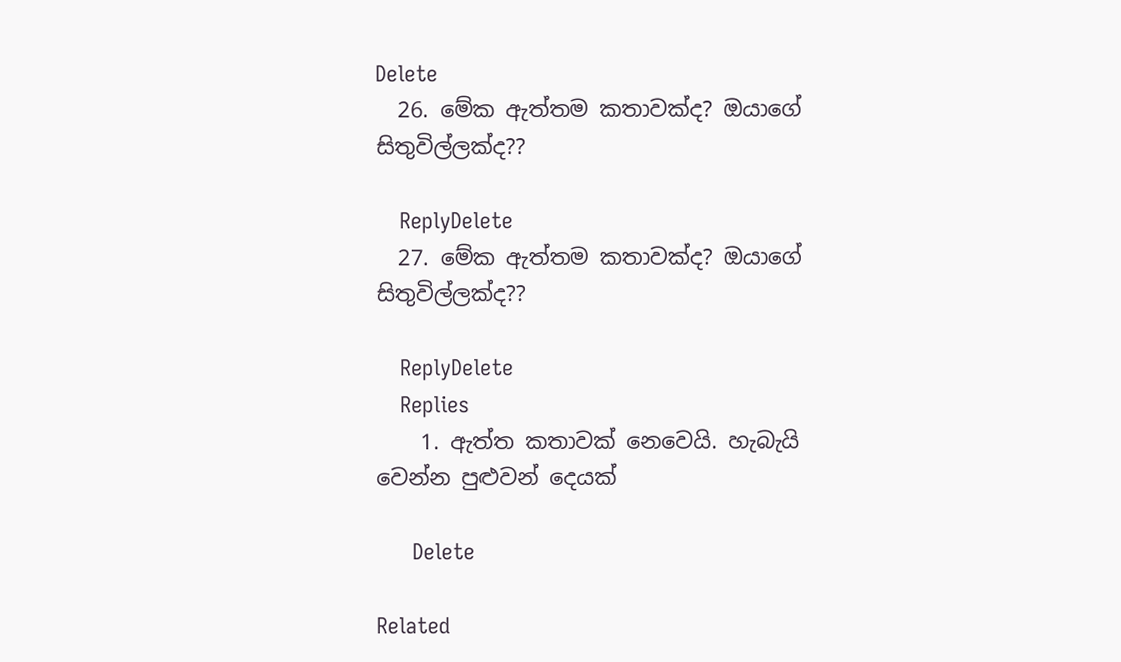Delete
  26. මේක ඇත්තම කතාවක්ද? ඔයාගේ සිතුවිල්ලක්ද??

    ReplyDelete
  27. මේක ඇත්තම කතාවක්ද? ඔයාගේ සිතුවිල්ලක්ද??

    ReplyDelete
    Replies
    1. ඇත්ත කතාවක් නෙවෙයි. හැබැයි වෙන්න පුළුවන් දෙයක්

      Delete

Related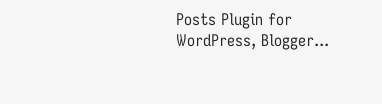Posts Plugin for WordPress, Blogger...